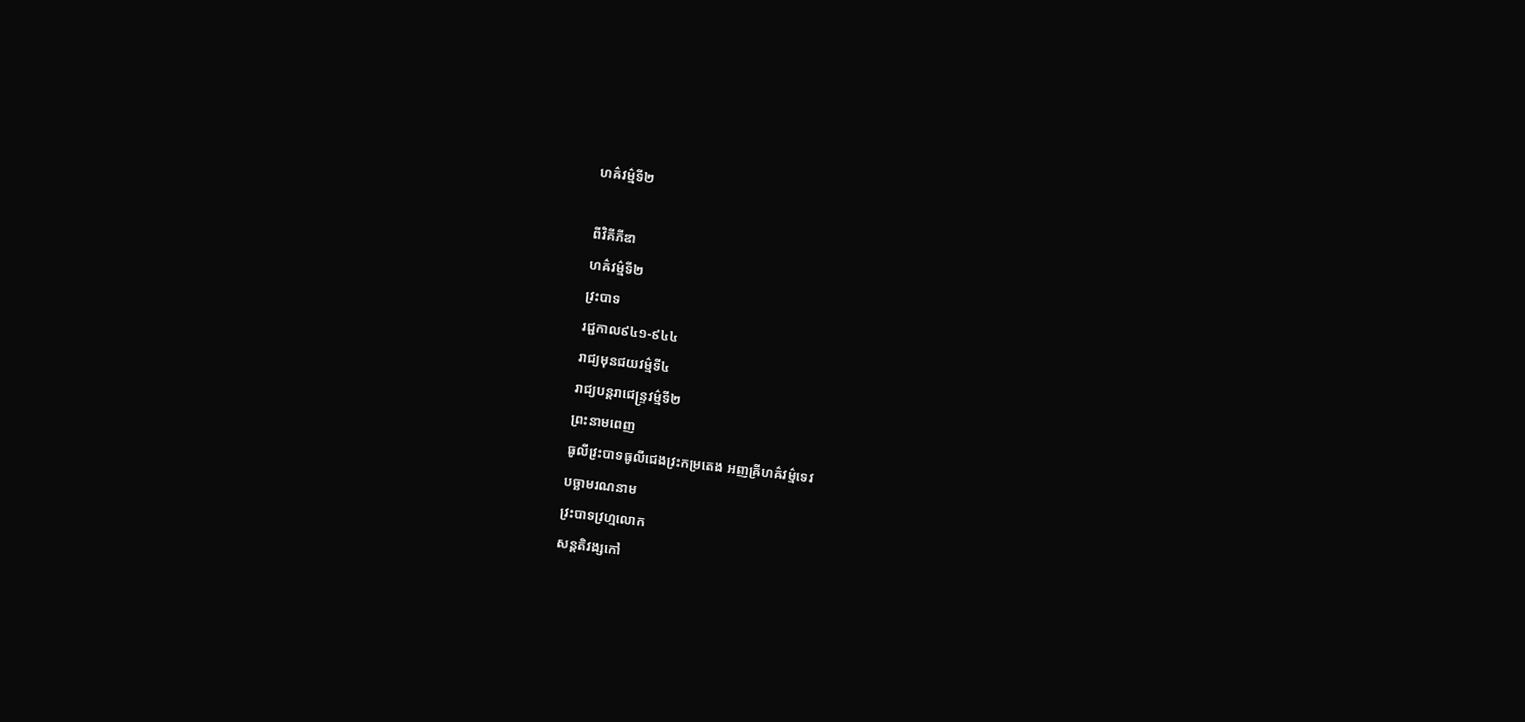ហឝ៌វម៌្មទី២

ពីវិគីភីឌា
ហឝ៌វម៌្មទី២
វ្រះបាទ
រជ្ជកាល៩៤១-៩៤៤
រាជ្យមុនជយវម៌្មទី៤
រាជ្យបន្តរាជេន្ទ្រវម៌្មទី២
ព្រះនាមពេញ
ធូលីវ្រះបាទធូលីជេងវ្រះកម្រតេង អញឝ្រីហឝ៌វម្ម៌ទេវ
បច្ឆាមរណនាម
វ្រះបាទវ្រហ្មលោក
សន្តតិវង្សកៅ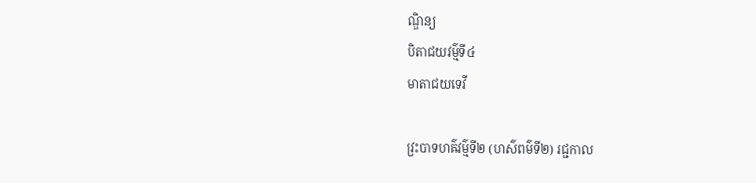ណ្ឌិន្យ
បិតាជយវម៌្មទី៤
មាតាជយទេវី

វ្រះបាទហឝ៌វម៌្មទី២ (ហស៌ពម៌ទី២) រជ្ជកាល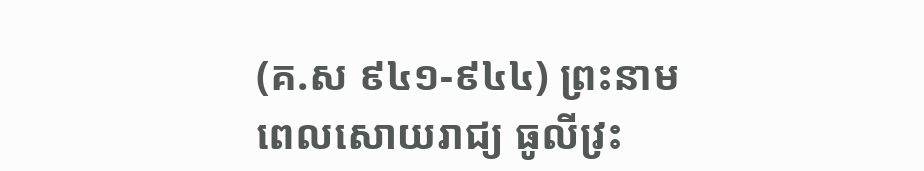(គ.ស ៩៤១-៩៤៤) ព្រះនាមពេលសោយរាជ្យ ធូលីវ្រះ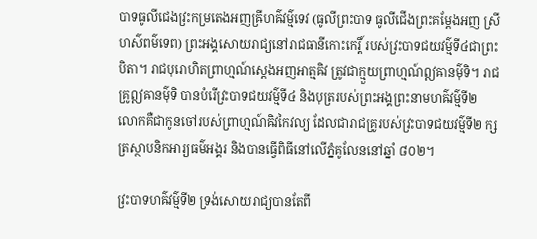បាទធូលីជេងវ្រះកម្រតេងអញឝ្រីហឝ៌វម្ម៌ទេវ (ធូលីព្រះបាទ ធូលីជើងព្រះគម្ដែងអញ ស្រីហស៌ពម៌ទេព) ព្រះអង្គសោយរាជ្យនៅរាជធានីកោះកេរ្តិ៍ របស់វ្រះបាទជយវម៌្មទី៤ជាព្រះបិតា។ រាជបុរោហិតព្រាហ្មណ៍ស្ដេងអញអាត្មឝិវ ត្រូវជាក្មួយព្រាហ្មណ៍ឦឝានម៌ុទិ។ រាជគ្រូឦឝានម៌ុទិ បានបំរើវ្រះបាទជយវម៌្មទី៤ និងបុត្ររបស់ព្រះអង្គព្រះនាមហឝ៌វម៌្មទី២ លោកគឺជាកូនចៅរបស់ព្រាហ្មណ៍ឝិវកៃវល្យ ដែលជារាជគ្រូរបស់វ្រះបាទជយវម៌្មទី២ ក្សត្រស្ថាបនិកអារ្យធម៌អង្គរ និងបានធ្វើពិធីនៅលើភ្នំគូលែននៅឆ្នាំ ៨០២។

វ្រះបាទហឝ៌វម៌្មទី២ ទ្រង់សោយរាជ្យបានតែពី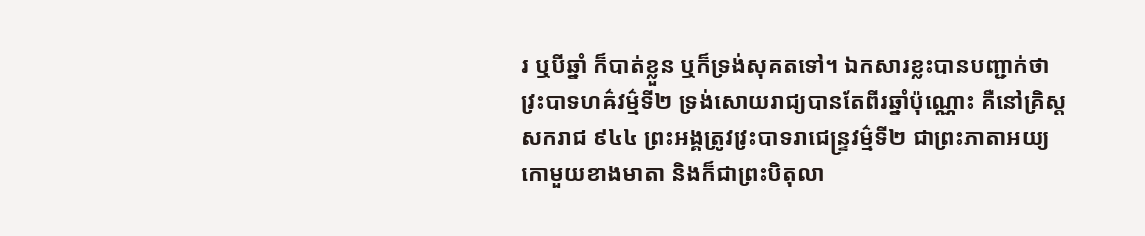រ ឬបីឆ្នាំ ក៏បាត់ខ្លួន ឬក៏ទ្រង់សុគតទៅ។ ឯកសារខ្លះបានបញ្ជាក់ថា វ្រះបាទហឝ៌វម៌្មទី២ ទ្រង់សោយរាជ្យបានតែពីរឆ្នាំប៉ុណ្ណោះ គឺនៅគ្រិស្ដសករាជ ៩៤៤ ព្រះអង្គត្រូវវ្រះបាទរាជេន្ទ្រវម៌្មទី២ ជាព្រះភាតាអយ្យកោមួយខាងមាតា និងក៏ជាព្រះបិតុលា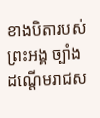ខាងបិតារបស់ព្រះអង្គ ច្បាំងដណ្ដើមរាជស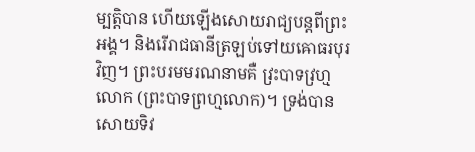ម្បត្តិបាន ហើយឡើងសោយរាជ្យបន្តពីព្រះអង្គ។ និងរើរាជធានីត្រឡប់ទៅយឝោធរបុរវិញ។ ព្រះបរមមរណនាមគឺ វ្រះបាទវ្រហ្មលោក (ព្រះបាទព្រហ្មលោក)។ ទ្រង់បានសោយទិវ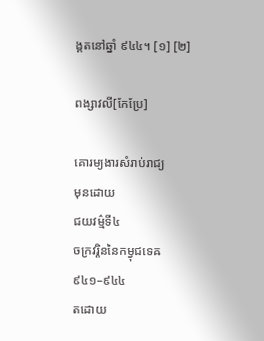ង្គតនៅឆ្នាំ ៩៤៤។ [១] [២]

ពង្សាវលី[កែប្រែ]

គោរម្យងារសំរាប់រាជ្យ
មុនដោយ
ជយវម៌្មទី៤
ចក្រវរ្តិននៃកម្វុជទេឝ
៩៤១–៩៤៤
តដោយ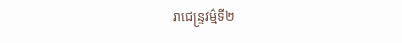រាជេន្ទ្រវម៌្មទី២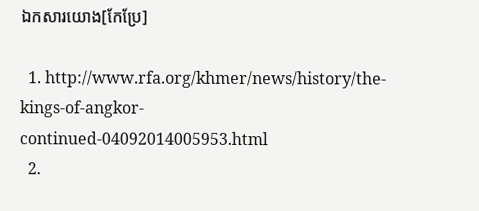ឯកសារយោង[កែប្រែ]

  1. http://www.rfa.org/khmer/news/history/the-kings-of-angkor-continued-04092014005953.html
  2.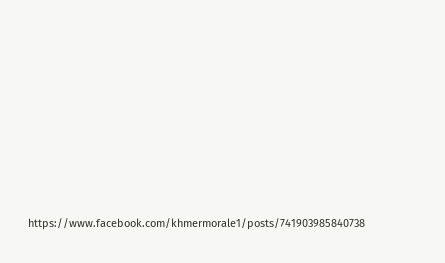https://www.facebook.com/khmermorale1/posts/741903985840738